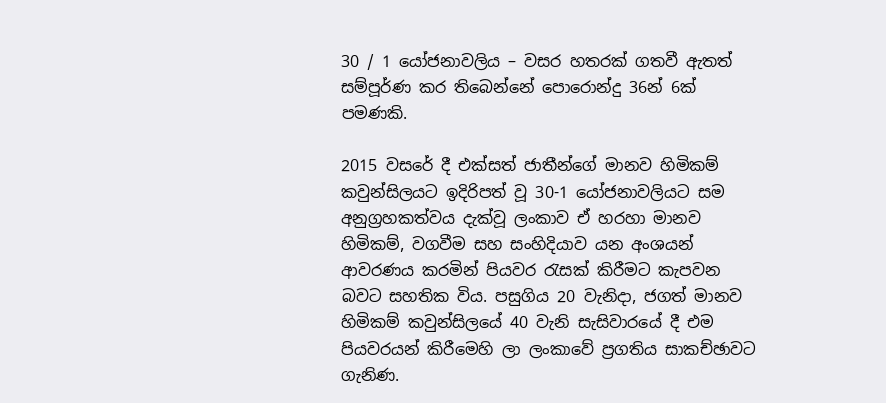30 / 1 යෝජනාවලිය – වසර හතරක් ගතවී ඇතත් සම්පූර්ණ කර තිබෙන්නේ පොරොන්දු 36න් 6ක් පමණකි.

2015 වසරේ දී එක්සත් ජාතීන්ගේ මානව හිමිකම් කවුන්සිලයට ඉදිරිපත් වූ 30-1 යෝජනාවලියට සම අනුග්‍රහකත්වය දැක්වූ ලංකාව ඒ හරහා මානව හිමිකම්, වගවීම සහ සංහිදියාව යන අංශයන් ආවරණය කරමින් පියවර රැසක් කිරීමට කැපවන බවට සහතික විය. පසුගිය 20 වැනිදා, ජගත් මානව හිමිකම් කවුන්සිලයේ 40 වැනි සැසිවාරයේ දී එම පියවරයන් කිරීමෙහි ලා ලංකාවේ ප්‍රගතිය සාකච්ඡාවට ගැනිණ.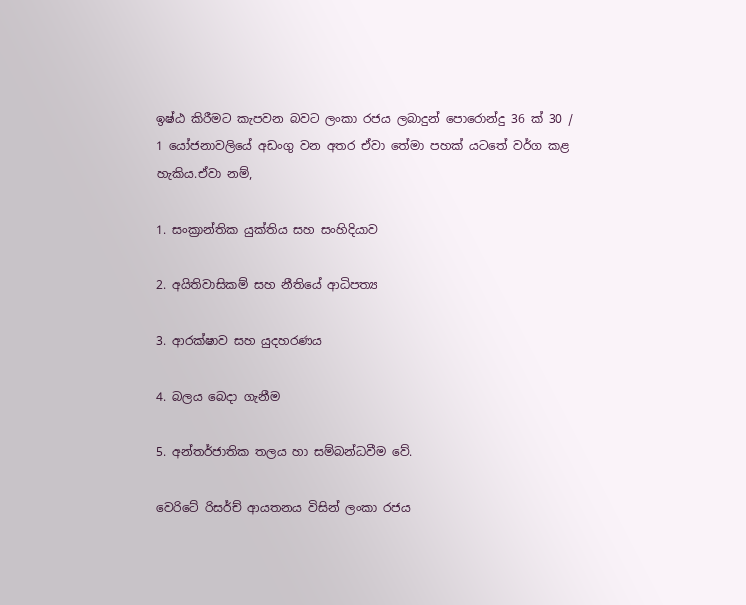ඉෂ්ඨ කිරීමට කැපවන බවට ලංකා රජය ලබාදුන් පොරොන්දු 36 ක් 30 / 1 යෝජනාවලියේ අඩංගු වන අතර ඒවා තේමා පහක් යටතේ වර්ග කළ හැකිය.ඒවා නම්,

1. සංක්‍රාන්තික යුක්තිය සහ සංහිදියාව

2. අයිතිවාසිකම් සහ නීතියේ ආධිපත්‍ය

3. ආරක්ෂාව සහ යුදහරණය

4. බලය බෙදා ගැනීම

5. අන්තර්ජාතික තලය හා සම්බන්ධවීම වේ.

වෙරිටේ රිසර්ච් ආයතනය විසින් ලංකා රජය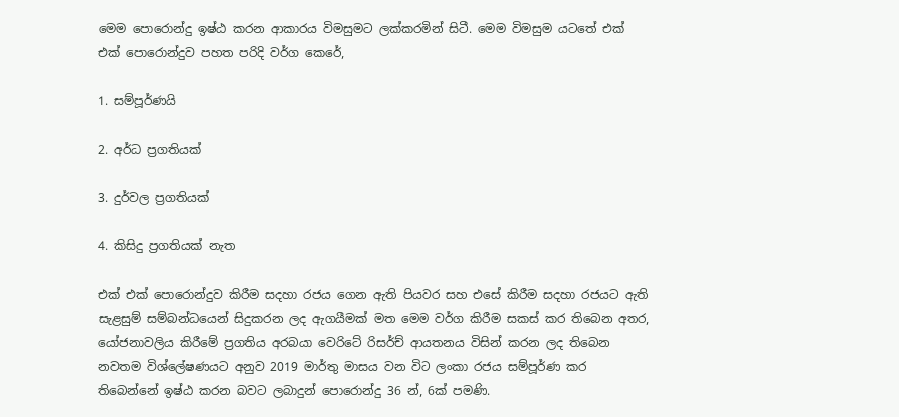මෙම පොරොන්දු ඉෂ්ඨ කරන ආකාරය විමසුමට ලක්කරමින් සිටී. මෙම විමසුම යටතේ එක් එක් පොරොන්දුව පහත පරිදි වර්ග කෙරේ,

1. සම්පූර්ණයි

2. අර්ධ ප්‍රගතියක්

3. දුර්වල ප්‍රගතියක්

4. කිසිදු ප්‍රගතියක් නැත

එක් එක් පොරොන්දුව කිරීම සදහා රජය ගෙන ඇති පියවර සහ එසේ කිරීම සදහා රජයට ඇති සැළසුම් සම්බන්ධයෙන් සිදුකරන ලද ඇගයීමක් මත මෙම වර්ග කිරීම සකස් කර තිබෙන අතර, යෝජනාවලිය කිරීමේ ප්‍රගතිය අරබයා වෙරිටේ රිසර්ච් ආයතනය විසින් කරන ලද තිබෙන නවතම විශ්ලේෂණයට අනුව 2019 මාර්තු මාසය වන විට ලංකා රජය සම්පූර්ණ කර තිබෙන්නේ ඉෂ්ඨ කරන බවට ලබාදුන් පොරොන්දු 36 න්, 6ක් පමණි.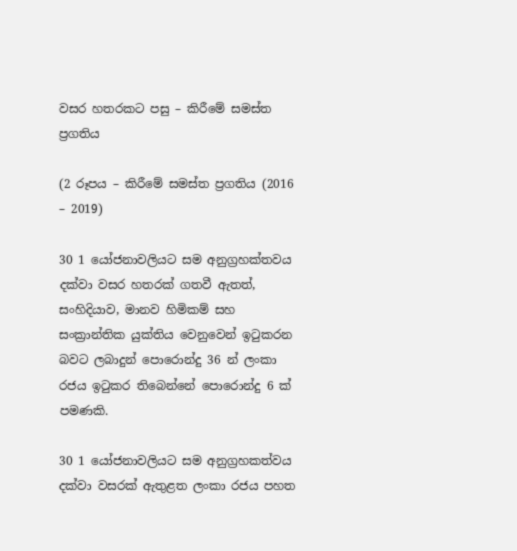වසර හතරකට පසු – කිරීමේ සමස්ත ප්‍රගතිය

(2 රූපය – කිරීමේ සමස්ත ප්‍රගතිය (2016 – 2019)

30 1 යෝජනාවලියට සම අනුග්‍රහක්තවය දක්වා වසර හතරක් ගතවී ඇතත්, සංහිදියාව, මානව හිමිකම් සහ සංක්‍රාන්තික යුක්තිය වෙනුවෙන් ඉටුකරන බවට ලබාදුන් පොරොන්දු 36 න් ලංකා රජය ඉටුකර තිබෙන්නේ පොරොන්දු 6 ක් පමණකි.

30 1 යෝජනාවලියට සම අනුග්‍රහකත්වය දක්වා වසරක් ඇතුළත ලංකා රජය පහත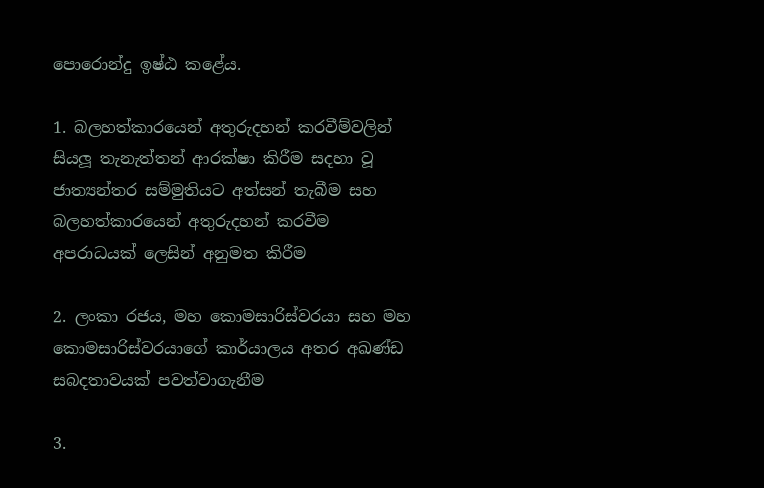පොරොන්දු ඉෂ්ඨ කළේය.

1. බලහත්කාරයෙන් අතුරුදහන් කරවීම්වලින් සියලූ තැනැත්තන් ආරක්ෂා කිරීම සදහා වූ ජාත්‍යන්තර සම්මුතියට අත්සන් තැබීම සහ බලහත්කාරයෙන් අතුරුදහන් කරවීම අපරාධයක් ලෙසින් අනුමත කිරීම

2. ලංකා රජය, මහ කොමසාරිස්වරයා සහ මහ කොමසාරිස්වරයාගේ කාර්යාලය අතර අඛණ්ඩ සබදතාවයක් පවත්වාගැනීම

3.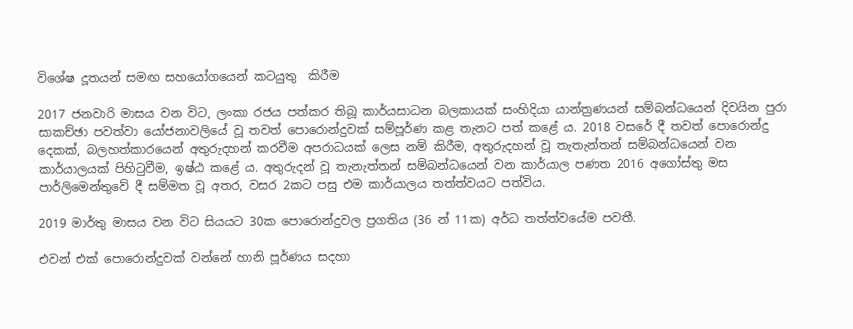විශේෂ දූතයන් සමඟ සහයෝගයෙන් කටයුතු  කිරීම

2017 ජනවාරි මාසය වන විට, ලංකා රජය පත්කර තිබූ කාර්යසාධන බලකායක් සංහිදියා යාන්ත්‍රණයන් සම්බන්ධයෙන් දිවයින පුරා සාකච්ඡා පවත්වා යෝජනාවලියේ වූ තවත් පොරොන්දුවක් සම්පූර්ණ කළ තැනට පත් කළේ ය. 2018 වසරේ දී තවත් පොරොන්දු දෙකක්, බලහත්කාරයෙන් අතුරුදහන් කරවීම අපරාධයක් ලෙස නම් කිරීම, අතුරුදහන් වූ තැතැන්තන් සම්බන්ධයෙන් වන කාර්යාලයක් පිහිටුවීම, ඉෂ්ඨ කළේ ය. අතුරුදන් වූ තැනැත්තන් සම්බන්ධයෙන් වන කාර්යාල පණත 2016 අගෝස්තු මස පාර්ලිමෙන්තුවේ දී සම්මත වූ අතර, වසර 2කට පසු එම කාර්යාලය තත්ත්වයට පත්විය.

2019 මාර්තු මාසය වන විට සියයට 30ක පොරොන්දුවල ප්‍රගතිය (36 න් 11ක) අර්ධ තත්ත්වයේම පවතී.

එවන් එක් පොරොන්දුවක් වන්නේ හානි පූර්ණය සදහා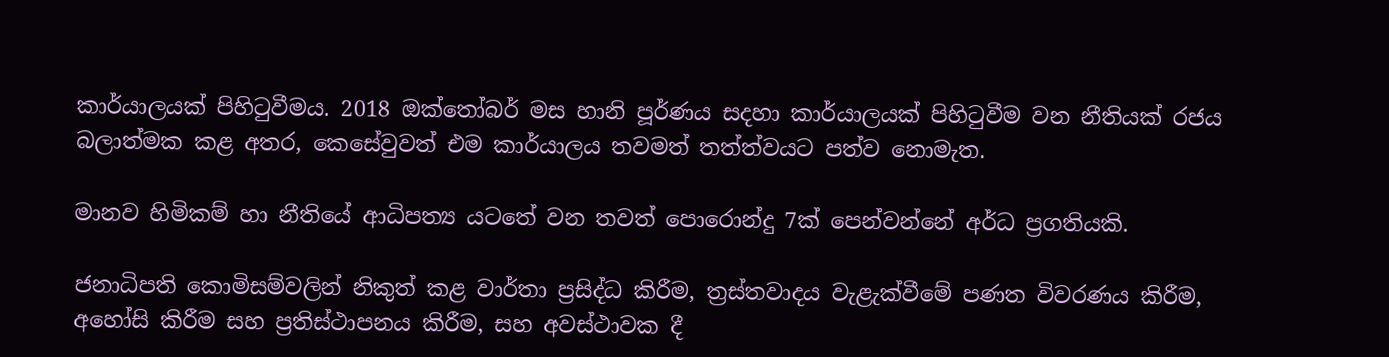කාර්යාලයක් පිහිටුවීමය. 2018 ඔක්තෝබර් මස හානි පූර්ණය සදහා කාර්යාලයක් පිහිටුවීම වන නීතියක් රජය බලාත්මක කළ අතර, කෙසේවුවත් එම කාර්යාලය තවමත් තත්ත්වයට පත්ව නොමැත.

මානව හිමිකම් හා නීතියේ ආධිපත්‍ය යටතේ වන තවත් පොරොන්දු 7ක් පෙන්වන්නේ අර්ධ ප්‍රගතියකි.

ජනාධිපති කොමිසම්වලින් නිකුත් කළ වාර්තා ප්‍රසිද්ධ කිරීම, ත්‍රස්තවාදය වැළැක්වීමේ පණත විවරණය කිරීම, අහෝසි කිරීම සහ ප්‍රතිස්ථාපනය කිරීම, සහ අවස්ථාවක දී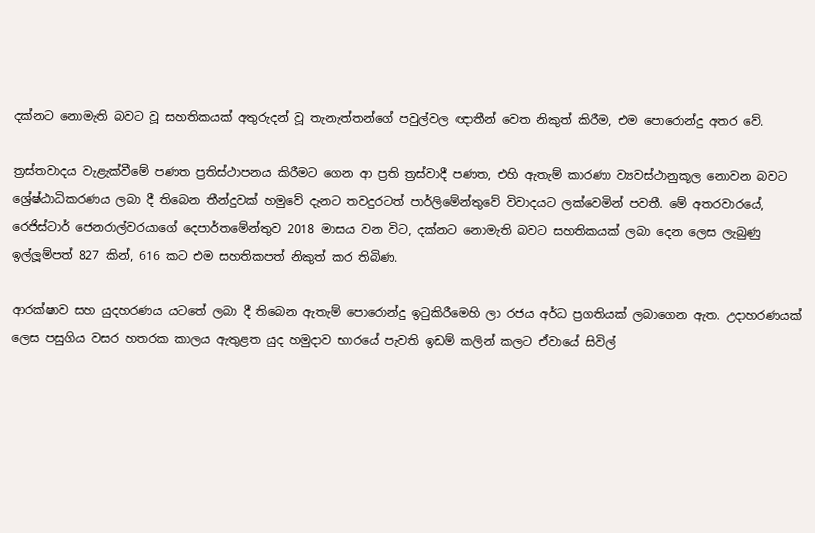දක්නට නොමැති බවට වූ සහතිකයක් අතුරුදන් වූ තැනැත්තන්ගේ පවුල්වල ඥාතීන් වෙත නිකුත් කිරීම, එම පොරොන්දු අතර වේ.

ත්‍රස්තවාදය වැළැක්වීමේ පණත ප්‍රතිස්ථාපනය කිරීමට ගෙන ආ ප්‍රති ත්‍රස්වාදී පණත, එහි ඇතැම් කාරණා ව්‍යවස්ථානුකූල නොවන බවට ශ්‍රේෂ්ඨාධිකරණය ලබා දී තිබෙන තීන්දුවක් හමුවේ දැනට තවදුරටත් පාර්ලිමේන්තුවේ විවාදයට ලක්වෙමින් පවතී. මේ අතරවාරයේ, රෙජිස්ටාර් ජෙනරාල්වරයාගේ දෙපාර්තමේන්තුව 2018 මාසය වන විට, දක්නට නොමැති බවට සහතිකයක් ලබා දෙන ලෙස ලැබුණු ඉල්ලූම්පත් 827 කින්, 616 කට එම සහතිකපත් නිකුත් කර තිබිණ.

ආරක්ෂාව සහ යුදහරණය යටතේ ලබා දී තිබෙන ඇතැම් පොරොන්දු ඉටුකිරීමෙහි ලා රජය අර්ධ ප්‍රගතියක් ලබාගෙන ඇත. උදාහරණයක් ලෙස පසුගිය වසර හතරක කාලය ඇතුළත යුද හමුදාව භාරයේ පැවති ඉඩම් කලින් කලට ඒවායේ සිවිල්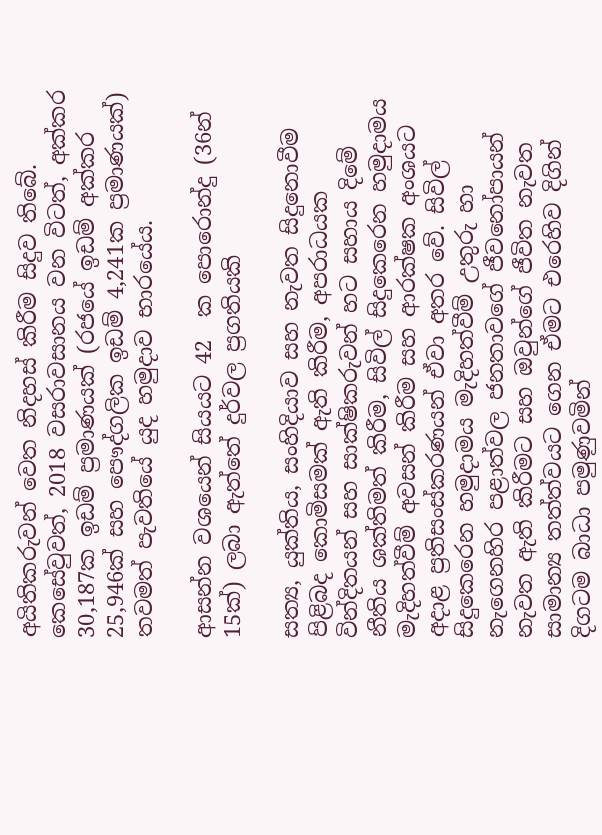අයිතිකරුවන් වෙත නිදහස් කිරීම සිදුව තිබේ. කෙසේවුවත්, 2018 වසරාවසානය වන විටත්, අක්කර 30,187ක ඉඩම් ප්‍රමාණයක් (රජයේ ඉඩම් අක්කර 25,946ක් සහ පෞද්ගලික ඉඩම් 4,241ක ප්‍රමාණයක්) තවමත් පැවතියේ යුද හමුදාව භාරයේය.

ආසන්න වශයෙන් සියයට 42  ක පොරොන්දු (36න් 15ක්) ලබා ඇත්තේ දුර්වල ප්‍රගතියකි

සත්‍ය, යුක්තිය, සංහිදියාව සහ නැවත සිදුනොවීම පිළිබද කොමිසමක් ඇති කිරීම, අපරාධයක වින්දිතයන් සහ සාක්ෂිකරුවන් හට සහාය දිමේ නීතිය ශක්තිමත් කිරීම, සිවිල් සිදුකෙරෙන හමුදාමය මැදිහත්වීම් අවසන් කිරීම සහ ආරක්ෂක අංශයට අදාළ ප්‍රතිසංස්කරණයන් ඒවා අතර වේ. සිවිල් සිදුකෙරෙන හමුදාමය මැදිහත්වීම් උතුරු හා නැගෙනහිර පළාත්වල ජනතාවගේ ජීවනෝපායන් නැවත ඇති කිරීමට සහ ඔවුන්ගේ ජීවිත නැවත සාමාන්‍ය තත්ත්වයට ගෙන ඒමට එරෙහිව දිගින් දිගටම බාධා පමුණුවමින්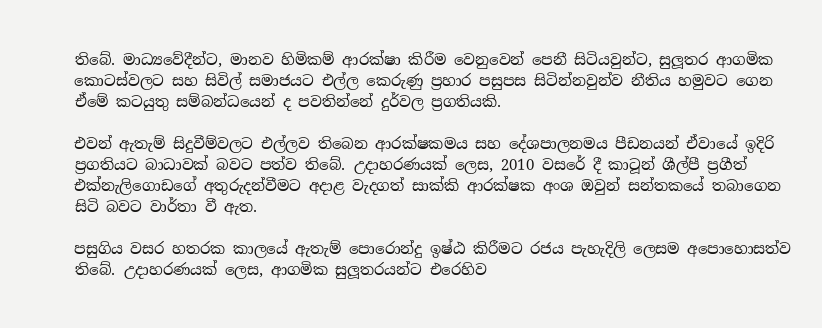තිබේ. මාධ්‍යවේදීන්ට, මානව හිමිකම් ආරක්ෂා කිරීම වෙනුවෙන් පෙනී සිටියවුන්ට, සුලූතර ආගමික කොටස්වලට සහ සිවිල් සමාජයට එල්ල කෙරුණු ප්‍රහාර පසුපස සිටින්නවුන්ව නීතිය හමුවට ගෙන ඒමේ කටයුතු සම්බන්ධයෙන් ද පවතින්නේ දුර්වල ප්‍රගතියකි.

එවන් ඇතැම් සිදුවීම්වලට එල්ලව තිබෙන ආරක්ෂකමය සහ දේශපාලනමය පීඩනයන් ඒවායේ ඉදිරි ප්‍රගතියට බාධාවක් බවට පත්ව තිබේ. උදාහරණයක් ලෙස, 2010 වසරේ දී කාටූන් ශීල්පී ප්‍රගීත් එක්නැලිගොඩගේ අතුරුදන්වීමට අදාළ වැදගත් සාක්කි ආරක්ෂක අංශ ඔවුන් සන්තකයේ තබාගෙන සිටි බවට වාර්තා වී ඇත.

පසුගිය වසර හතරක කාලයේ ඇතැම් පොරොන්දු ඉෂ්ඨ කිරීමට රජය පැහැදිලි ලෙසම අපොහොසත්ව තිබේ. උදාහරණයක් ලෙස, ආගමික සුලූතරයන්ට එරෙහිව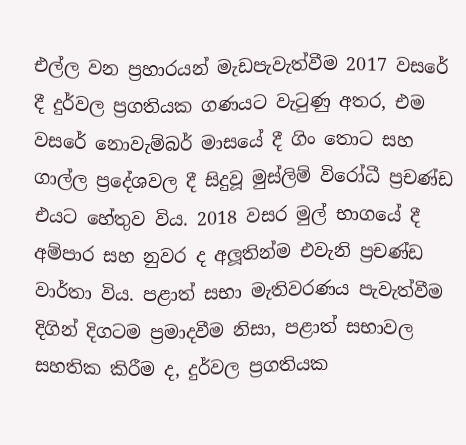එල්ල වන ප්‍රහාරයන් මැඩපැවැත්වීම 2017 වසරේ දී දුර්වල ප්‍රගතියක ගණයට වැටුණු අතර, එම වසරේ නොවැම්බර් මාසයේ දී ගිං තොට සහ ගාල්ල ප්‍රදේශවල දී සිදුවූ මුස්ලිම් විරෝධී ප්‍රචණ්ඩ එයට හේතුව විය. 2018 වසර මුල් භාගයේ දී අම්පාර සහ නුවර ද අලූතින්ම එවැනි ප්‍රචණ්ඩ වාර්තා විය. පළාත් සභා මැතිවරණය පැවැත්වීම දිගින් දිගටම ප්‍රමාදවීම නිසා, පළාත් සභාවල සහතික කිරීම ද, දුර්වල ප්‍රගතියක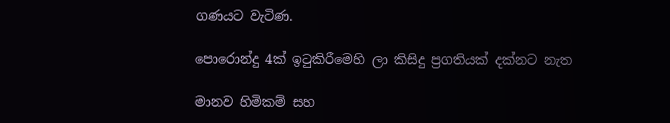ගණයට වැටිණ.

පොරොන්දු 4ක් ඉටුකිරීමෙහි ලා කිසිදු ප්‍රගතියක් දක්නට නැත

මානව හිමිකම් සහ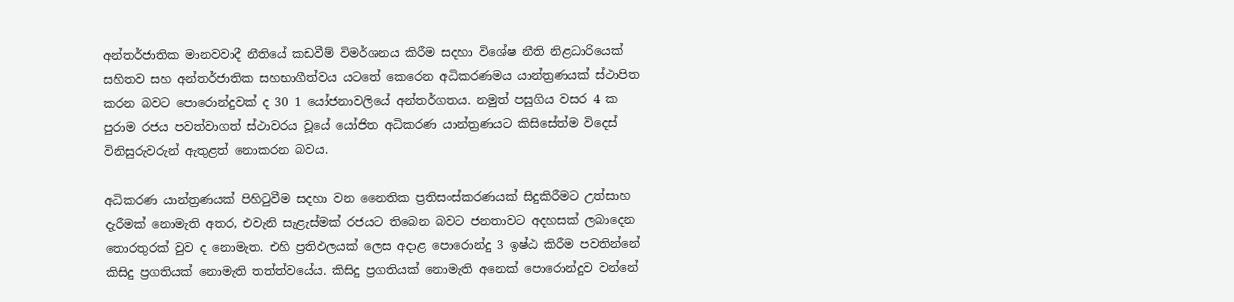අන්තර්ජාතික මානවවාදී නීතියේ කඩවීම් විමර්ශනය කිරීම සදහා විශේෂ නීති නිළධාරියෙක් සහිතව සහ අන්තර්ජාතික සහභාගීත්වය යටතේ කෙරෙන අධිකරණමය යාන්ත්‍රණයක් ස්ථාපිත කරන බවට පොරොන්දුවක් ද 30 1 යෝජනාවලියේ අන්තර්ගතය. නමුත් පසුගිය වසර 4 ක පුරාම රජය පවත්වාගත් ස්ථාවරය වූයේ යෝජිත අධිකරණ යාන්ත්‍රණයට කිසිසේත්ම විදෙස් විනිසුරුවරුන් ඇතුළත් නොකරන බවය.

අධිකරණ යාන්ත්‍රණයක් පිහිටුවීම සදහා වන නෛතික ප්‍රතිසංස්කරණයක් සිදුකිරීමට උත්සාහ දැරීමක් නොමැති අතර, එවැනි සැළැස්මක් රජයට තිබෙන බවට ජනතාවට අදහසක් ලබාදෙන තොරතුරක් වුව ද නොමැත. එහි ප්‍රතිඵලයක් ලෙස අදාළ පොරොන්දු 3 ඉෂ්ඨ කිරීම පවතින්නේ කිසිදු ප්‍රගතියක් නොමැති තත්ත්වයේය. කිසිදු ප්‍රගතියක් නොමැති අනෙක් පොරොන්දුව වන්නේ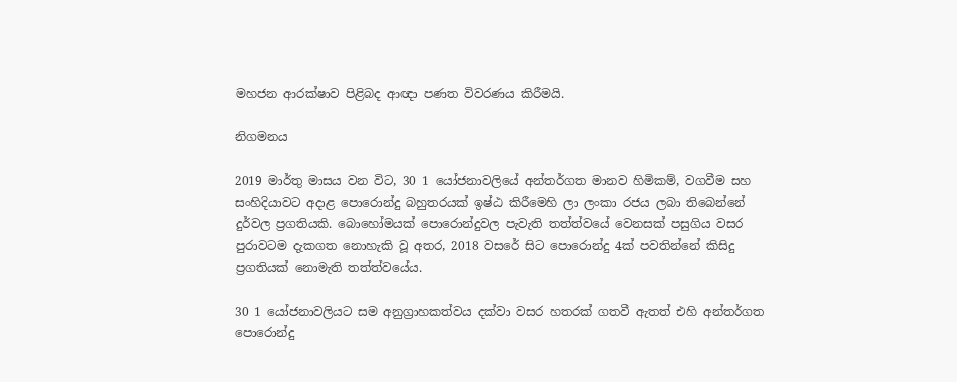මහජන ආරක්ෂාව පිළිබද ආඥා පණත විවරණය කිරීමයි.

නිගමනය

2019 මාර්තු මාසය වන විට, 30 1 යෝජනාවලියේ අන්තර්ගත මානව හිමිකම්, වගවීම සහ සංහිදියාවට අදාළ පොරොන්දු බහුතරයක් ඉෂ්ඨ කිරීමෙහි ලා ලංකා රජය ලබා තිබෙන්නේ දුර්වල ප්‍රගතියකි. බොහෝමයක් පොරොන්දුවල පැවැති තත්ත්වයේ වෙනසක් පසුගිය වසර පුරාවටම දැකගත නොහැකි වූ අතර, 2018 වසරේ සිට පොරොන්දු 4ක් පවතින්නේ කිසිදු ප්‍රගතියක් නොමැති තත්ත්වයේය.

30 1 යෝජනාවලියට සම අනුග්‍රාහකත්වය දක්වා වසර හතරක් ගතවී ඇතත් එහි අන්තර්ගත පොරොන්දු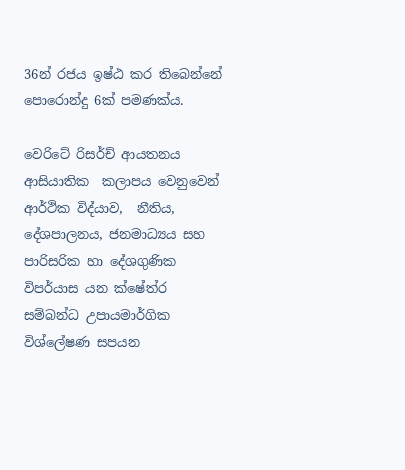36න් රජය ඉෂ්ඨ කර තිබෙන්නේ පොරොන්දු 6ක් පමණක්ය.

වෙරිටේ රිසර්ච් ආයතනය ආසියාතික  කලාපය වෙනුවෙන් ආර්ථික විද්යාව,  නීතිය, දේශපාලනය, ජනමාධ්‍යය සහ පාරිසරික හා දේශගුණික විපර්යාස යන ක්ෂේත්ර සම්බන්ධ උපායමාර්ගික විශ්ලේෂණ සපයන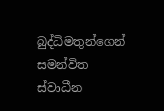බුද්ධිමතුන්ගෙන් සමන්විත ස්වාධීන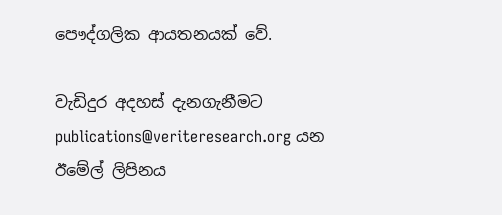පෞද්ගලික ආයතනයක් වේ.

වැඩිදුර අදහස් දැනගැනීමට publications@veriteresearch.org යන ඊමේල් ලිපිනය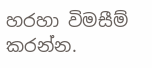හරහා විමසීම් කරන්න.